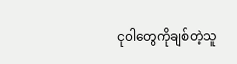ငု၀ါတွေကိုချစ်တဲ့သူ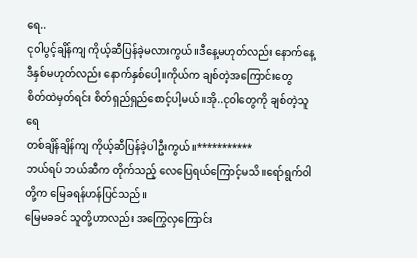ရေ..
ငု၀ါပွင့်ချိန်ကျ ကိုယ့်ဆီပြန်ခဲ့မလားကွယ်။ဒီနေ့မဟုတ်လည်း နောက်နေ့
ဒီနှစ်မဟုတ်လည်း နောက်နှစ်ပေါ့။ကိုယ်က ချစ်တဲ့အကြောင်းတွေ
စိတ်ထဲမှတ်ရင်း စိတ်ရှည်ရှည်စောင့်ပါ့မယ်။အို..ငု၀ါတွေကို ချစ်တဲ့သူရေ
တစ်ချိန်ချိန်ကျ ကိုယ့်ဆီပြန်ခဲ့ပါဦးကွယ်။***********
ဘယ်ရပ် ဘယ်ဆီက တိုက်သည့် လေပြေရယ်ကြောင့်မသိ။ရော်ရွက်၀ါတို့က မြေခရန်ဟန်ပြင်သည်။
မြေမခခင် သူတို့ဟာလည်း အကြွေလှကြောင်း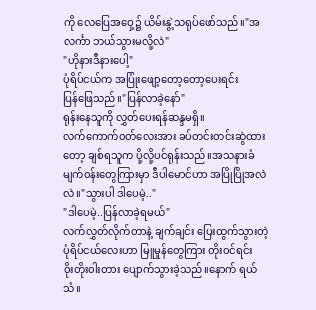ကို လေပြေအဝှေ့၌ ယိမ်းနွဲ့သရုပ်ဖော်သည်။"အလင်္ကာ ဘယ်သွားမလို့လဲ"
"ဟိုနားဒီနားပေါ့"
ပုံရိပ်ငယ်က အပြုံးဖျော့တော့တော့ပေးရင်း
ပြန်ဖြေသည်။"ပြန်လာခဲ့နော်"
ရုန်းနေသူကို လွှတ်ပေးရန်ဆန္ဒမရှိ။
လက်ကောက်၀တ်လေးအား ခပ်တင်းတင်းဆွဲထားတော့ ချစ်ရသူက ပို့လို့ပင်ရုန်းသည်။အသနားခံမျက်၀န်းတွေကြားမှာ ဒီပါမောင်ဟာ အပြိုပြိုအလဲလဲ။"သွားပါ ဒါပေမဲ့.."
"ဒါပေမဲ့..ပြန်လာခဲ့ရမယ်"
လက်လွှတ်လိုက်တာနဲ့ ချက်ချင်း ပြေးထွက်သွားတဲ့
ပုံရိပ်ငယ်လေးဟာ မြူမှုန်တွေကြား တိုး၀င်ရင်း
၀ိုးတိုး၀ါးတား ပျောက်သွားခဲ့သည်။နောက် ရယ်သံ။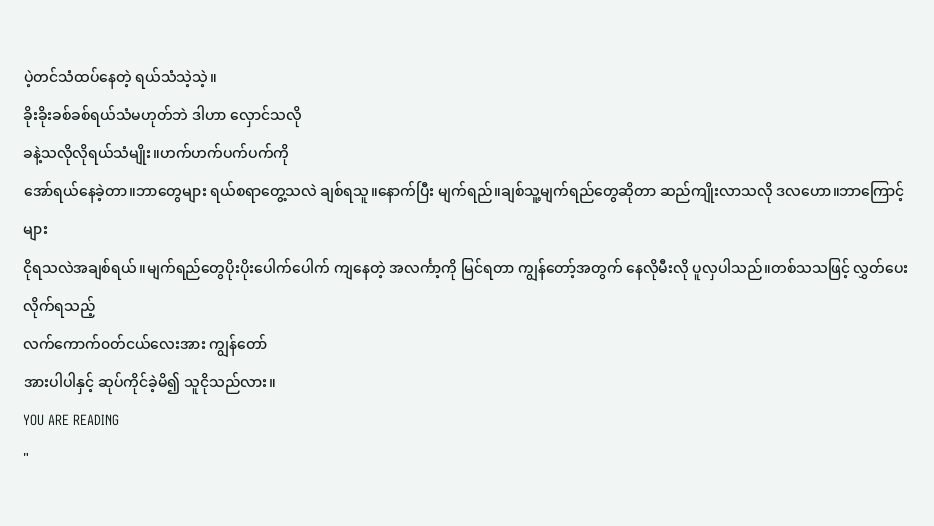ပဲ့တင်သံထပ်နေတဲ့ ရယ်သံသဲ့သဲ့။
ခိုးခိုးခစ်ခစ်ရယ်သံမဟုတ်ဘဲ ဒါဟာ လှောင်သလို
ခနဲ့သလိုလိုရယ်သံမျိုး။ဟက်ဟက်ပက်ပက်ကို
အော်ရယ်နေခဲ့တာ။ဘာတွေများ ရယ်စရာတွေ့သလဲ ချစ်ရသူ။နောက်ပြီး မျက်ရည်။ချစ်သူ့မျက်ရည်တွေဆိုတာ ဆည်ကျိုးလာသလို ဒလဟော။ဘာကြောင့်များ
ငိုရသလဲအချစ်ရယ်။မျက်ရည်တွေပိုးပိုးပေါက်ပေါက် ကျနေတဲ့ အလင်္ကာ့ကို မြင်ရတာ ကျွန်တော့်အတွက် နေလိုမီးလို ပူလှပါသည်။တစ်သသဖြင့် လွှတ်ပေးလိုက်ရသည့်
လက်ကောက်၀တ်ငယ်လေးအား ကျွန်တော်
အားပါပါနှင့် ဆုပ်ကိုင်ခဲ့မိ၍ သူငိုသည်လား။
YOU ARE READING
"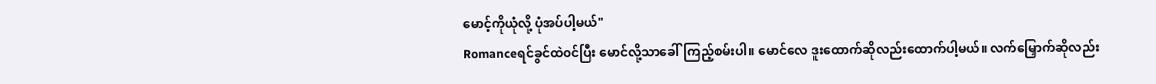မောင့်ကိုယုံလို့ ပုံအပ်ပါ့မယ်"
Romanceရင်ခွင်ထဲ၀င်ပြီး မောင်လို့သာခေါ်ကြည့်စမ်းပါ။ မောင်လေ ဒူးထောက်ဆိုလည်းထောက်ပါ့မယ်။ လက်မြှောက်ဆိုလည်း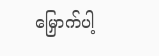မြှောက်ပါ့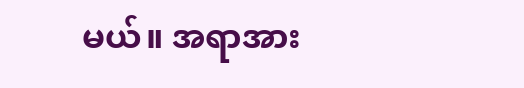မယ်။ အရာအား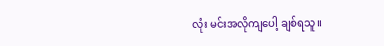လုံး မင်းအလိုကျပေါ့ ချစ်ရသူ။